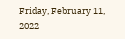Friday, February 11, 2022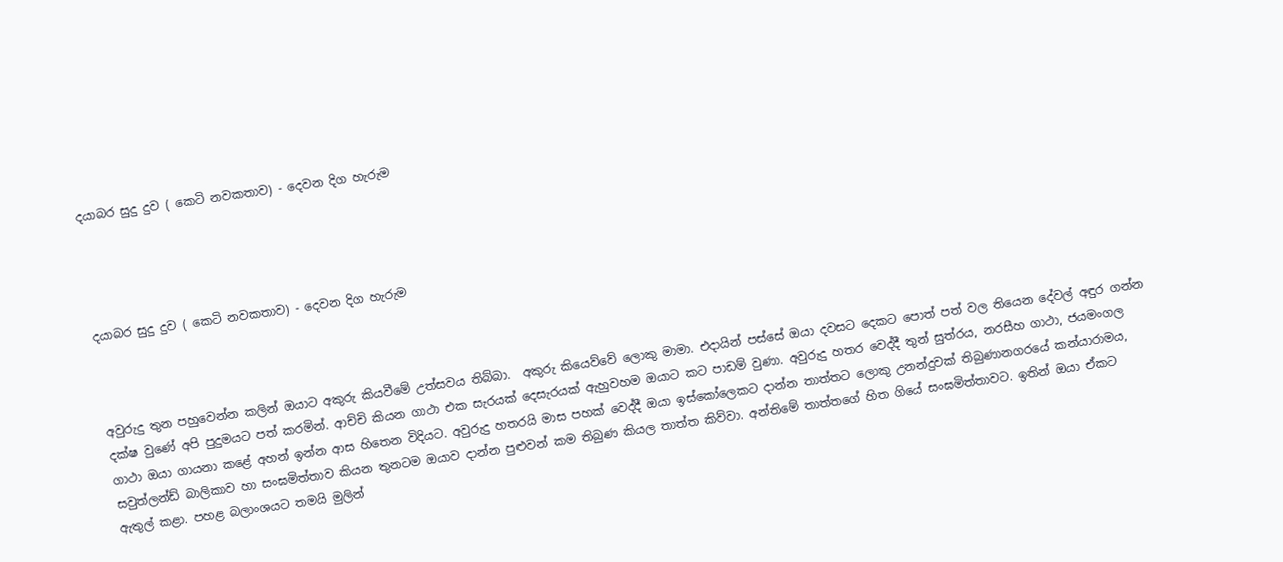දයාබර සුදු දුව ( කෙටි නවකතාව) - දෙවන දිග හැරුම




දයාබර සුදු දුව ( කෙටි නවකතාව) - දෙවන දිග හැරුම



අවුරුදු තුන පහුවෙන්න කලින් ඔයාට අකුරු කියවීමේ උත්සවය තිබ්බා.  අකුරු කියෙව්වේ ලොකු මාමා. එදායින් පස්සේ ඔයා දවසට දෙකට පොත් පත් වල තියෙන දේවල් අඳුර ගන්න දක්ෂ වුණේ අපි පුදුමයට පත් කරමින්. ආච්චි කියන ගාථා එක සැරයක් දෙසැරයක් ඇහුවහම ඔයාට කට පාඩම් වුණා. අවුරුදු හතර වෙද්දී තුන් සුත්රය, නරසීහ ගාථා, ජයමංගල ගාථා ඔයා ගායනා කළේ අහන් ඉන්න ආස හිතෙන විදියට. අවුරුදු හතරයි මාස පහක් වෙද්දී ඔයා ඉස්කෝලෙකට දාන්න තාත්තට ලොකු උනන්දුවක් තිබුණානගරයේ කන්යාරාමය, සවුත්ලන්ඩ් බාලිකාව හා සංඝමිත්තාව කියන තුනටම ඔයාව දාන්න පුළුවන් කම තිබුණ කියල තාත්ත කිව්වා. අන්තිමේ තාත්තගේ හිත ගියේ සංඝමිත්තාවට. ඉතින් ඔයා ඒකට ඇතුල් කළා. පහළ බලාංශයට තමයි මුලින්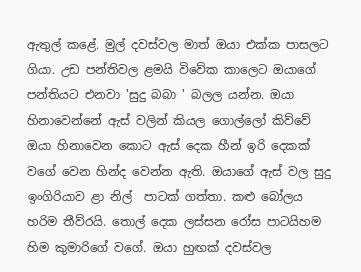ඇතුල් කළේ. මුල් දවස්වල මාත් ඔයා එක්ක පාසලට ගියා. උඩ පන්තිවල ළමයි විවේක කාලෙට ඔයාගේ පන්තියට එනවා 'සුදු බබා ' බලල යන්න. ඔයා හිනාවෙන්නේ ඇස් වලින් කියල ගොල්ලෝ කිව්වේ ඔයා හිනාවෙන කොට ඇස් දෙක හීන් ඉරි දෙකක් වගේ වෙන හින්ද වෙන්න ඇති. ඔයාගේ ඇස් වල සුදු ඉංගිරියාව ළා නිල්  පාටක් ගත්තා. කළු බෝලය හරිම තීව්රයි. තොල් දෙක ලස්සන රෝස පාටයිහම හිම කුමාරිගේ වගේ. ඔයා හුඟක් දවස්වල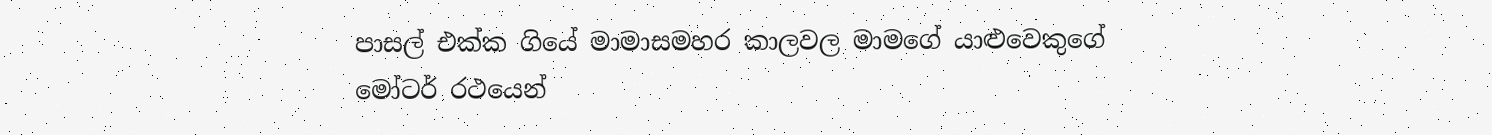පාසල් එක්ක ගියේ මාමාසමහර කාලවල මාමගේ යාළුවෙකුගේ මෝටර් රථයෙන්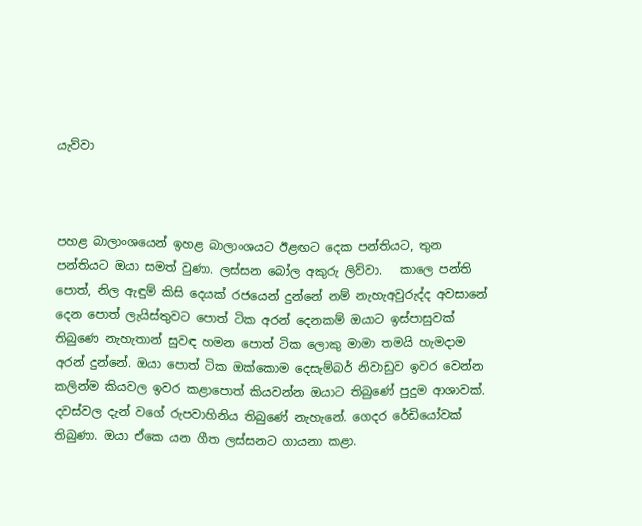යැව්වා



පහළ බාලාංශයෙන් ඉහළ බාලාංශයට ඊළඟට දෙක පන්තියට, තුන පන්තියට ඔයා සමත් වුණා. ලස්සන බෝල අකුරු ලිව්වා.   කාලෙ පන්ති පොත්, නිල ඇඳුම් කිසි දෙයක් රජයෙන් දුන්නේ නම් නැහැඅවුරුද්ද අවසානේ දෙන පොත් ලැයිස්තුවට පොත් ටික අරන් දෙනකම් ඔයාට ඉස්පාසුවක් තිබුණෙ නැහැතාන් සුවඳ හමන පොත් ටික ලොකු මාමා තමයි හැමදාම අරන් දුන්නේ. ඔයා පොත් ටික ඔක්කොම දෙසැම්බර් නිවාඩුව ඉවර වෙන්න කලින්ම කියවල ඉවර කළාපොත් කියවන්න ඔයාට තිබුණේ පුදුම ආශාවක්. දවස්වල දැන් වගේ රුපවාහිනිය තිබුණේ නැහැනේ. ගෙදර රේඩියෝවක් තිබුණා. ඔයා ඒකෙ යන ගීත ලස්සනට ගායනා කළා.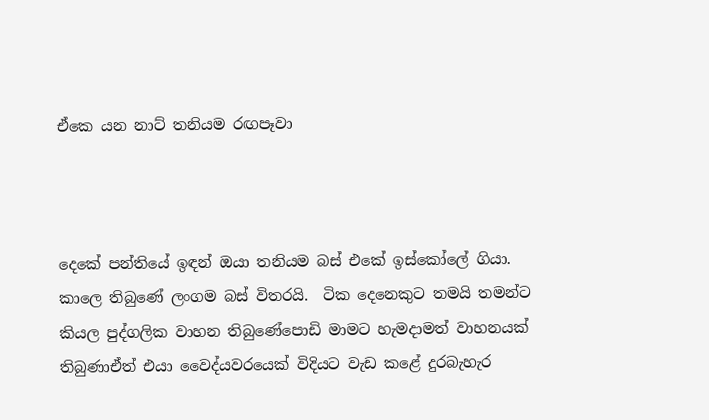ඒකෙ යන නාට් තනියම රඟපෑවා



දෙකේ පන්තියේ ඉඳන් ඔයා තනියම බස් එකේ ඉස්කෝලේ ගියා. කාලෙ තිබුණේ ලංගම බස් විතරයි.  ටික දෙනෙකුට තමයි තමන්ට කියල පුද්ගලික වාහන තිබුණේපොඩි මාමට හැමදාමත් වාහනයක් තිබුණාඒත් එයා වෛද්යවරයෙක් විදියට වැඩ කළේ දුරබැහැර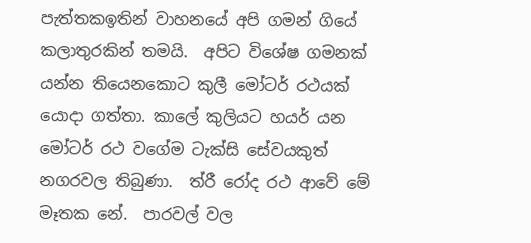පැත්තකඉතින් වාහනයේ අපි ගමන් ගියේ කලාතුරකින් තමයි.  අපිට විශේෂ ගමනක් යන්න තියෙනකොට කුලී මෝටර් රථයක් යොදා ගත්තා. කාලේ කුලියට හයර් යන මෝටර් රථ වගේම ටැක්සි සේවයකුත් නගරවල තිබුණා.  ත්රී රෝද රථ ආවේ මේ මෑතක නේ.  පාරවල් වල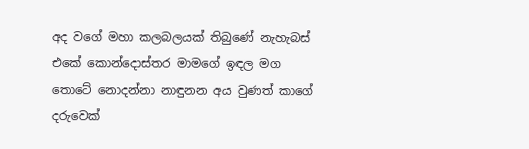අද වගේ මහා කලබලයක් තිබුණේ නැහැබස් එකේ කොන්දොස්තර මාමගේ ඉඳල මග තොටේ නොදන්නා නාඳුනන අය වුණත් කාගේ දරුවෙක්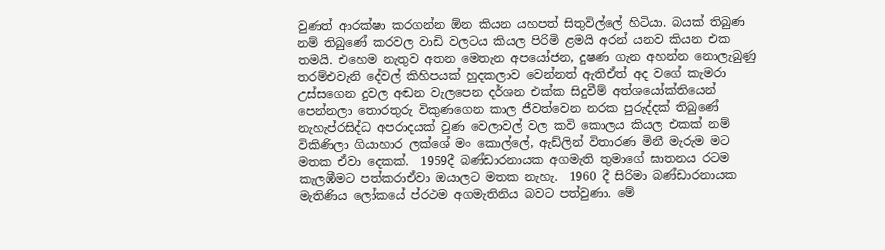වුණත් ආරක්ෂා කරගන්න ඕන කියන යහපත් සිතුවිල්ලේ හිටියා. බයක් තිබුණ නම් තිබුණේ කරවල වාඩි වලටය කියල පිරිමි ළමයි අරන් යනව කියන එක තමයි. එහෙම නැතුව අතන මෙතැන අපයෝජන, දුෂණ ගැන අහන්න නොලැබුණු තරම්එවැනි දේවල් කිහිපයක් හුදකලාව වෙන්නත් ඇතිඒත් අද වගේ කැමරා උස්සගෙන දුවල අඬන වැලපෙන දර්ශන එක්ක සිදුවීම් අත්ශයෝක්තියෙන් පෙන්නලා තොරතුරු විකුණගෙන කාල ජීවත්වෙන නරක පුරුද්දක් තිබුණේ නැහැප්රසිද්ධ අපරාදයක් වුණ වෙලාවල් වල කවි කොලය කියල එකක් නම් විකිණිලා ගියාහාර ලක්ශේ මං කොල්ලේ, ඇඩ්ලින් විතාරණ මිනී මැරුම මට මතක ඒවා දෙකක්.  1959දී බණ්ඩාරනායක අගමැති තුමාගේ ඝාතනය රටම කැලඹීමට පත්කරාඒවා ඔයාලට මතක නැහැ.  1960 දී සිරිමා බණ්ඩාරනායක මැතිණිය ලෝකයේ ප්රථම අගමැතිනිය බවට පත්වුණා. මේ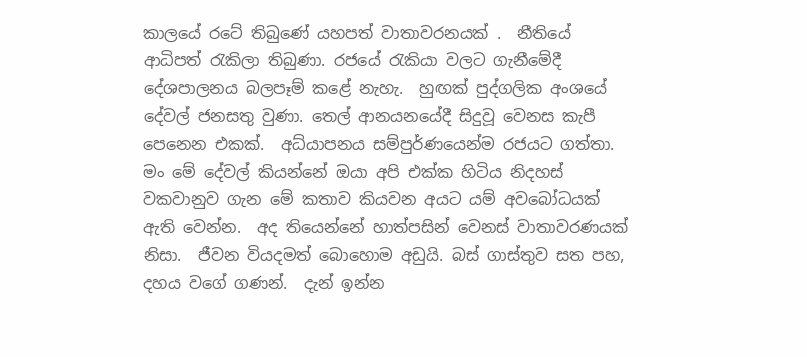කාලයේ රටේ තිබුණේ යහපත් වාතාවරනයක් .  නීතියේ ආධිපත් රැකිලා තිබුණා. රජයේ රැකියා වලට ගැනීමේදී දේශපාලනය බලපෑම් කළේ නැහැ.  හුඟක් පුද්ගලික අංශයේ දේවල් ජනසතු වුණා. තෙල් ආනයනයේදී සිදුවූ වෙනස කැපී පෙනෙන එකක්.  අධ්යාපනය සම්පුර්ණයෙන්ම රජයට ගත්තා. මං මේ දේවල් කියන්නේ ඔයා අපි එක්ක හිටිය නිදහස් වකවානුව ගැන මේ කතාව කියවන අයට යම් අවබෝධයක් ඇති වෙන්න.  අද තියෙන්නේ හාත්පසින් වෙනස් වාතාවරණයක් නිසා.  ජීවන වියදමත් බොහොම අඩුයි. බස් ගාස්තුව සත පහ, දහය වගේ ගණන්.  දැන් ඉන්න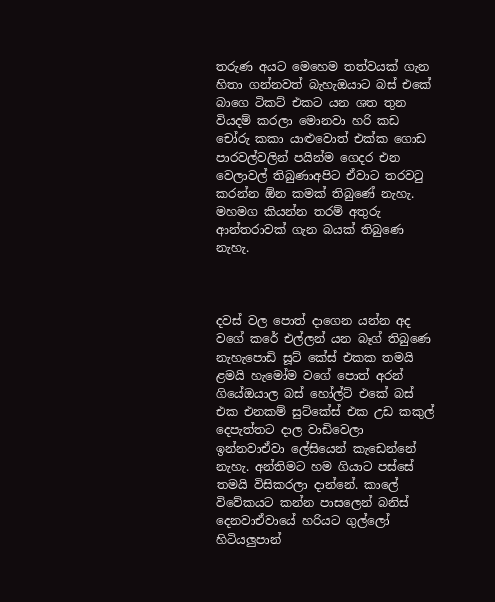තරුණ අයට මෙහෙම තත්වයක් ගැන හිතා ගන්නවත් බැහැඔයාට බස් එකේ බාගෙ ටිකට් එකට යන ශත තුන වියදම් කරලා මොනවා හරි කඩ චෝරු කකා යාළුවොත් එක්ක ගොඩ පාරවල්වලින් පයින්ම ගෙදර එන වෙලාවල් තිබුණාඅපිට ඒවාට තරවටු කරන්න ඕන කමක් තිබුණේ නැහැ.  මහමග කියන්න තරම් අතුරු ආන්තරාවක් ගැන බයක් තිබුණෙ නැහැ.



දවස් වල පොත් දාගෙන යන්න අද වගේ කරේ එල්ලන් යන බෑග් තිබුණෙ නැහැපොඩි සූට් කේස් එකක තමයි ළමයි හැමෝම වගේ පොත් අරන් ගියේඔයාල බස් හෝල්ට් එකේ බස් එක එනකම් සුට්කේස් එක උඩ කකුල් දෙපැත්තට දාල වාඩිවෙලා ඉන්නවාඒවා ලේසියෙන් කැඩෙන්නේ නැහැ. අන්තිමට හම ගියාට පස්සේ තමයි විසිකරලා දාන්නේ. කාලේ විවේකයට කන්න පාසලෙන් බනිස් දෙනවාඒවායේ හරියට ගුල්ලෝ හිටියලුපාන්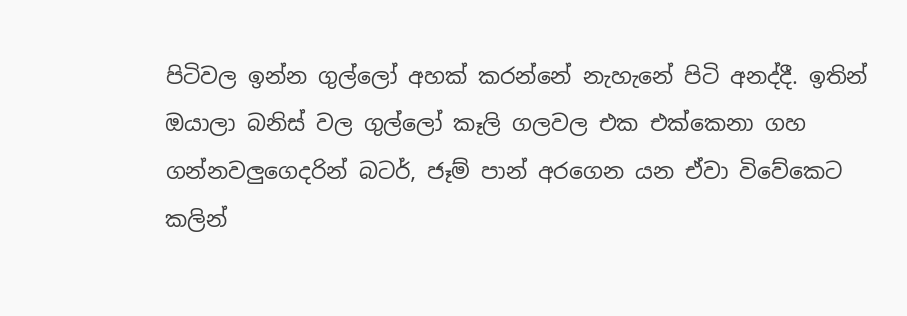පිටිවල ඉන්න ගුල්ලෝ අහක් කරන්නේ නැහැනේ පිටි අනද්දී. ඉතින් ඔයාලා බනිස් වල ගුල්ලෝ කෑලි ගලවල එක එක්කෙනා ගහ ගන්නවලුගෙදරින් බටර්, ජෑම් පාන් අරගෙන යන ඒවා විවේකෙට කලින්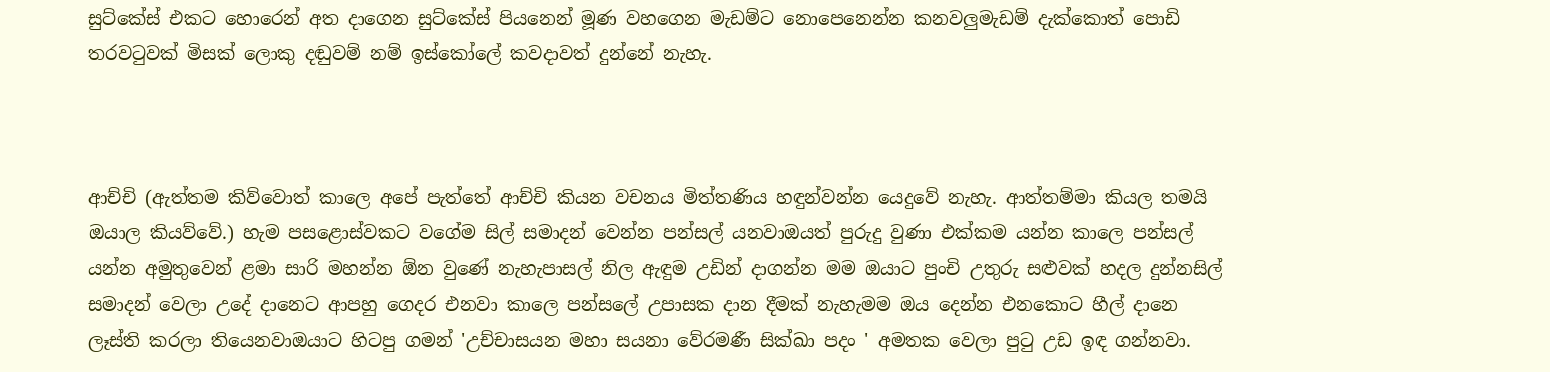සුට්කේස් එකට හොරෙන් අත දාගෙන සුට්කේස් පියනෙන් මූණ වහගෙන මැඩම්ට නොපෙනෙන්න කනවලුමැඩම් දැක්කොත් පොඩි තරවටුවක් මිසක් ලොකු දඬුවම් නම් ඉස්කෝලේ කවදාවත් දුන්නේ නැහැ.



ආච්චි (ඇත්තම කිව්වොත් කාලෙ අපේ පැත්තේ ආච්චි කියන වචනය මිත්තණිය හඳුන්වන්න යෙදුවේ නැහැ. ආත්තම්මා කියල තමයි ඔයාල කියව්වේ.) හැම පසළොස්වකට වගේම සිල් සමාදන් වෙන්න පන්සල් යනවාඔයත් පුරුදු වුණා එක්කම යන්න කාලෙ පන්සල් යන්න අමුතුවෙන් ළමා සාරි මහන්න ඕන වුණේ නැහැපාසල් නිල ඇඳුම උඩින් දාගන්න මම ඔයාට පුංචි උතුරු සළුවක් හදල දුන්නසිල් සමාදන් වෙලා උදේ දානෙට ආපහු ගෙදර එනවා කාලෙ පන්සලේ උපාසක දාන දීමක් නැහැමම ඔය දෙන්න එනකොට හීල් දානෙ ලෑස්ති කරලා තියෙනවාඔයාට හිටපු ගමන් 'උච්චාසයන මහා සයනා වේරමණී සික්ඛා පදං ' අමතක වෙලා පුටු උඩ ඉඳ ගන්නවා.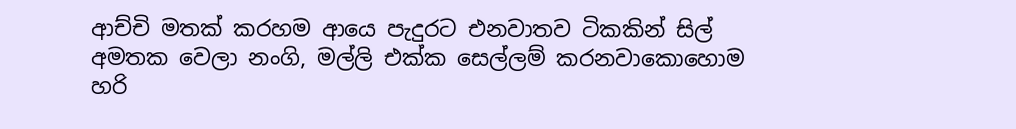ආච්චි මතක් කරහම ආයෙ පැදුරට එනවාතව ටිකකින් සිල් අමතක වෙලා නංගි, මල්ලි එක්ක සෙල්ලම් කරනවාකොහොම හරි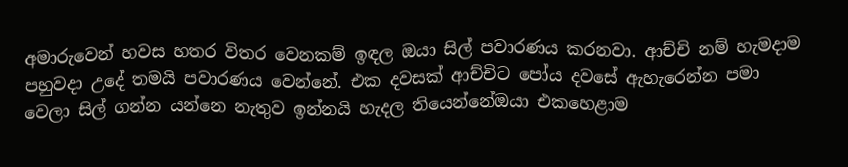අමාරුවෙන් හවස හතර විතර වෙනකම් ඉඳල ඔයා සිල් පවාරණය කරනවා. ආච්චි නම් හැමදාම පහුවදා උදේ තමයි පවාරණය වෙන්නේ. එක දවසක් ආච්චිට පෝය දවසේ ඇහැරෙන්න පමා වෙලා සිල් ගන්න යන්නෙ නැතුව ඉන්නයි හැදල තියෙන්නේඔයා එකහෙළාම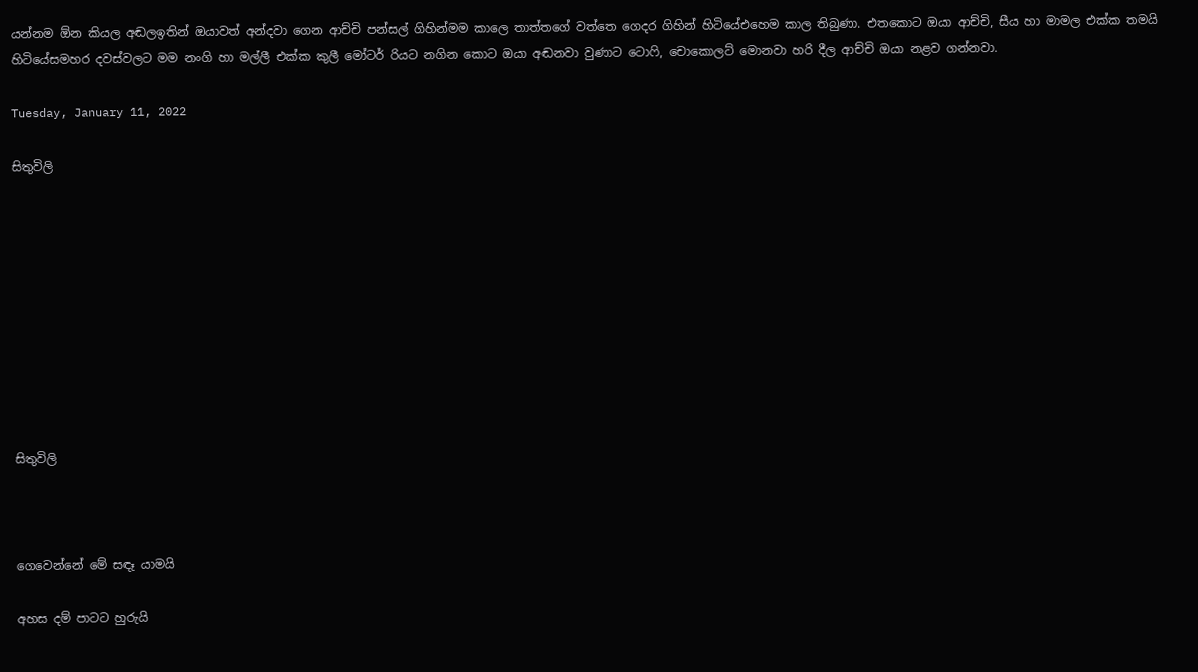යන්නම ඕන කියල අඬලඉතින් ඔයාවත් අන්දවා ගෙන ආච්චි පන්සල් ගිහින්මම කාලෙ තාත්තගේ වත්තෙ ගෙදර ගිහින් හිටියේඑහෙම කාල තිබුණා. එතකොට ඔයා ආච්චි, සීය හා මාමල එක්ක තමයි හිටියේසමහර දවස්වලට මම නංගි හා මල්ලී එක්ක කුලී මෝටර් රියට නගින කොට ඔයා අඬනවා වුණාට ටොෆි, චොකොලට් මොනවා හරි දීල ආච්චි ඔයා නළව ගන්නවා.

Tuesday, January 11, 2022

සිතුවිලි










සිතුවිලි



ගෙවෙන්නේ මේ සඳෑ යාමයි

අහස දම් පාටට හුරුයි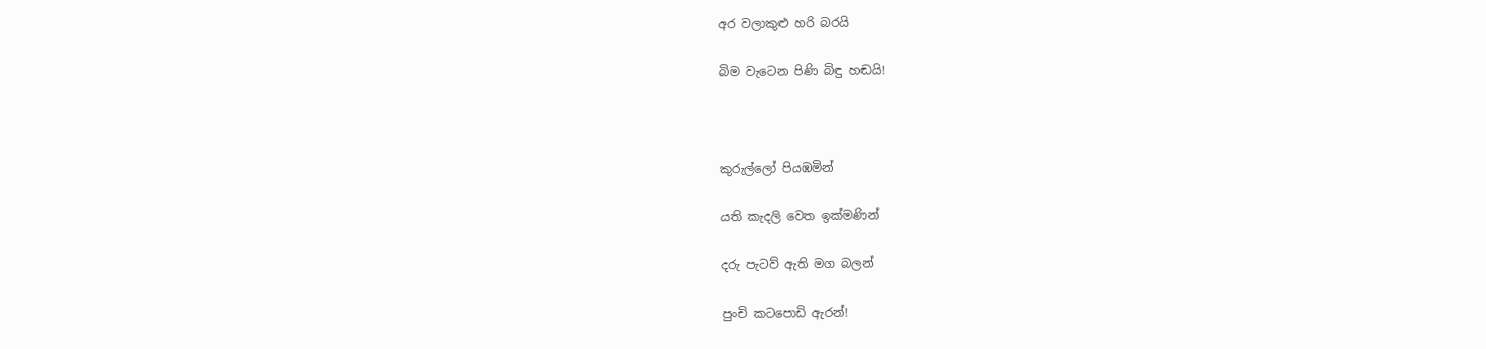අර වලාකුළු හරි බරයි

බිම වැටෙන පිණි බිඳු හඬයි!



කුරුල්ලෝ පියඹමින්

යති කැදලි වෙත ඉක්මණින්

දරු පැටව් ඇති මග බලන්

පුංචි කටපොඩි ඇරන්!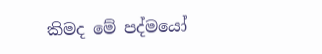කිමද මේ පද්මයෝ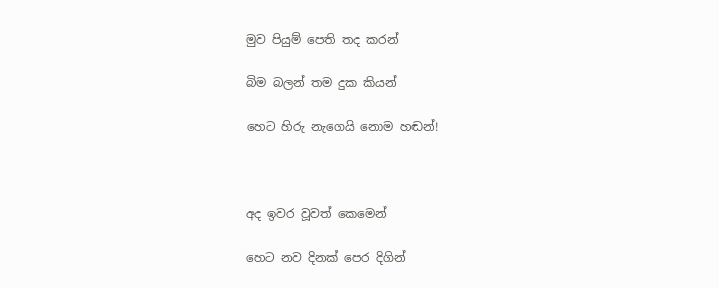මුව පියුම් පෙති තද කරන්

බිම බලන් තම දුක කියන්

හෙට හිරු නැගෙයි නොම හඬන්!



අද ඉවර වූවත් කෙමෙන්

හෙට නව දිනක් පෙර දිගින්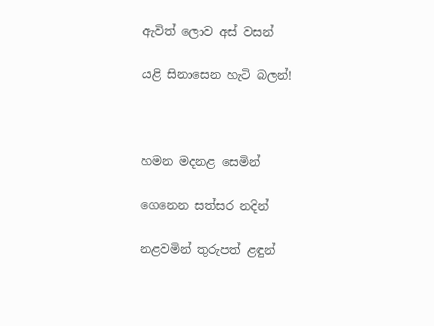ඇවිත් ලොව අස් වසන්

යළි සිනාසෙන හැටි බලන්!



හමන මදනළ සෙමින්

ගෙනෙන සත්සර නදින්

නළවමින් තුරුපත් ළඳුන්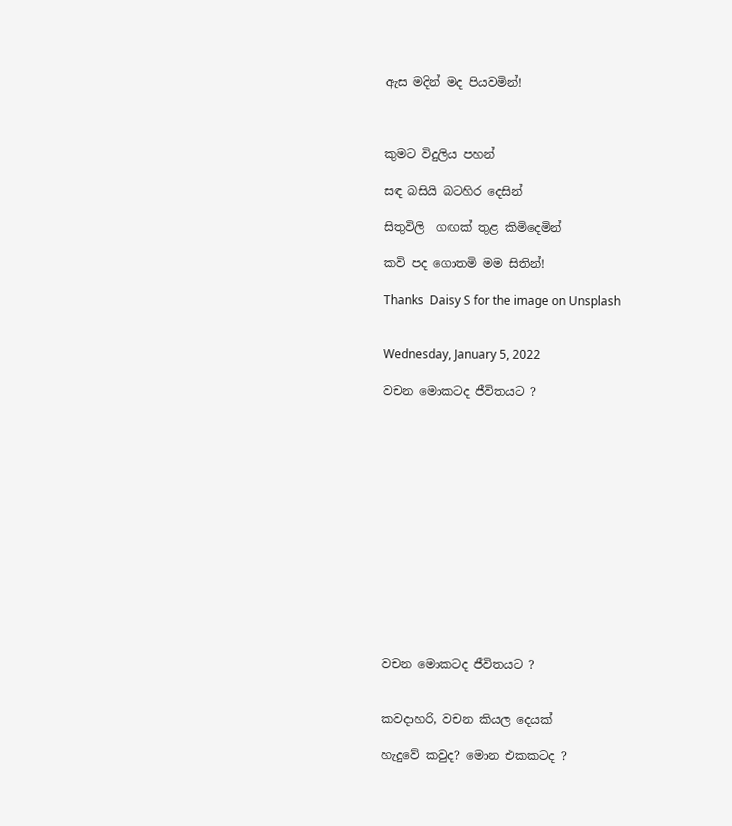ඇස මදින් මද පියවමින්!



කුමට විදුලිය පහන්

සඳ බසියි බටහිර දෙසින්

සිතුවිලි  ගඟක් තුළ කිමිදෙමින්

කවි පද ගොතමි මම සිතින්!

Thanks  Daisy S for the image on Unsplash


Wednesday, January 5, 2022

වචන මොකටද ජීවිතයට ?














වචන මොකටද ජීවිතයට ?


කවදාහරි, වචන කියල දෙයක්

හැදුවේ කවුද? මොන එකකටද ?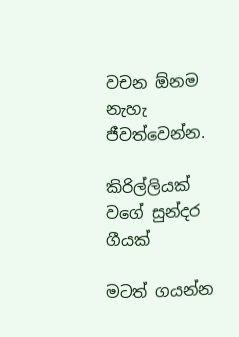වචන ඕනම නැහැ ජීවත්වෙන්න.

කිරිල්ලියක් වගේ සුන්දර ගීයක්

මටත් ගයන්න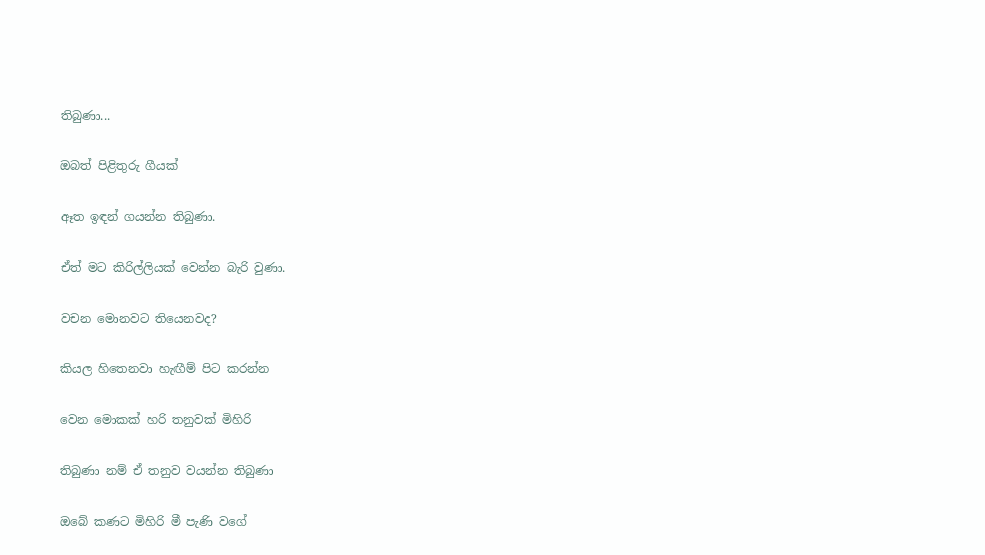තිබුණා...

ඔබත් පිළිතුරු ගීයක්

ඈත ඉඳන් ගයන්න තිබුණා.

ඒත් මට කිරිල්ලියක් වෙන්න බැරි වුණා.

වචන මොනවට තියෙනවද?

කියල හිතෙනවා හැඟීම් පිට කරන්න

වෙන මොකක් හරි තනුවක් මිහිරි

තිබුණා නම් ඒ තනුව වයන්න තිබුණා

ඔබේ කණට මිහිරි මී පැණි වගේ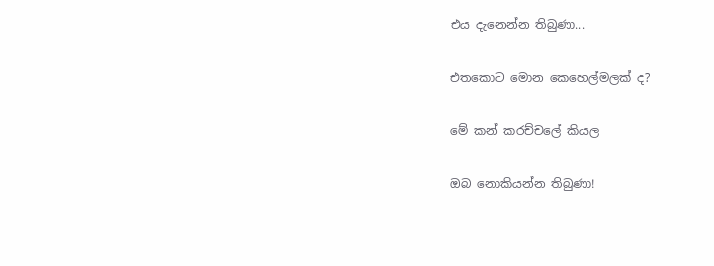එය දැනෙන්න තිබුණා...

එතකොට මොන කෙහෙල්මලක් ද?

මේ කන් කරච්චලේ කියල

ඔබ නොකියන්න තිබුණා!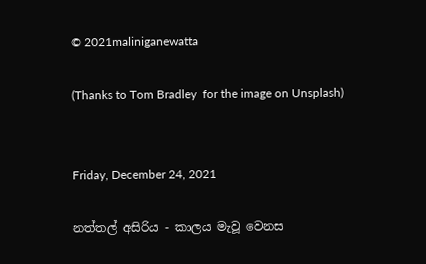© 2021maliniganewatta

(Thanks to Tom Bradley  for the image on Unsplash)


Friday, December 24, 2021

නත්තල් අසිරිය - කාලය මැවූ වෙනස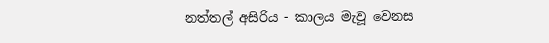නත්තල් අසිරිය - කාලය මැවූ වෙනස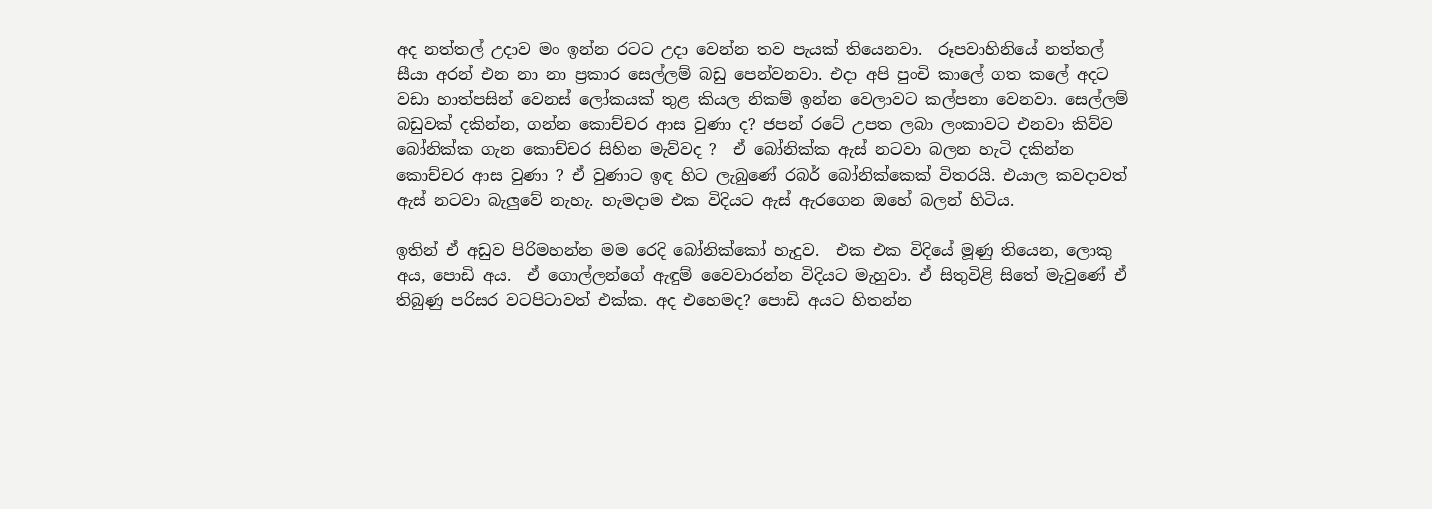අද නත්තල් උදාව මං ඉන්න රටට උදා වෙන්න තව පැයක් තියෙනවා.  රූපවාහිනියේ නත්තල් සීයා අරන් එන නා නා ප්‍රකාර සෙල්ලම් බඩු පෙන්වනවා. එදා අපි පුංචි කාලේ ගත කලේ අදට වඩා හාත්පසින් වෙනස් ලෝකයක් තුළ කියල නිකම් ඉන්න වෙලාවට කල්පනා වෙනවා. සෙල්ලම් බඩුවක් දකින්න, ගන්න කොච්චර ආස වුණා ද? ජපන් රටේ උපත ලබා ලංකාවට එනවා කිව්ව බෝනික්ක ගැන කොච්චර සිහින මැව්වද ?  ඒ බෝනික්ක ඇස් නටවා බලන හැටි දකින්න කොච්චර ආස වුණා ? ඒ වුණාට ඉඳ හිට ලැබුණේ රබර් බෝනික්කෙක් විතරයි. එයාල කවදාවත් ඇස් නටවා බැලුවේ නැහැ. හැමදාම එක විදියට ඇස් ඇරගෙන ඔහේ බලන් හිටිය.

ඉතින් ඒ අඩුව පිරිමහන්න මම රෙදි බෝනික්කෝ හැදුව.  එක එක විදියේ මූණු තියෙන, ලොකු අය, පොඩි අය.  ඒ ගොල්ලන්ගේ ඇඳුම් වෛවාරන්න විදියට මැහුවා. ඒ සිතුවිළි සිතේ මැවුණේ ඒ තිබුණු පරිසර වටපිටාවත් එක්ක. අද එහෙමද? පොඩි අයට හිතන්න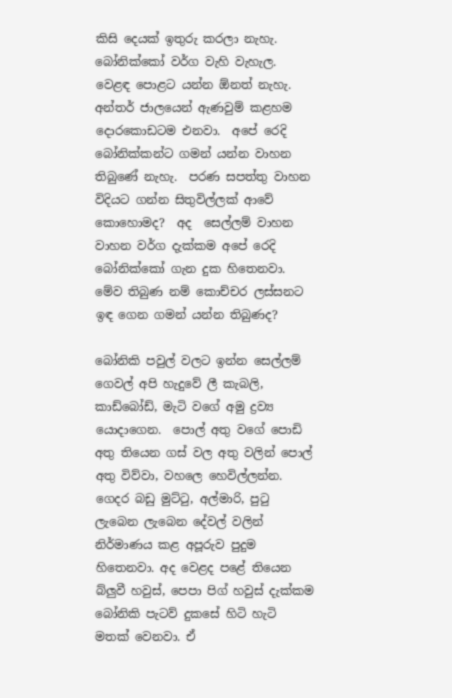කිසි දෙයක් ඉතුරු කරලා නැහැ.  බෝනික්කෝ වර්ග වැහි වැහැල.  වෙළඳ පොළට යන්න ඕනත් නැහැ. අන්තර් ජාලයෙන් ඇණවුම් කළහම දොරකොඩටම එනවා.  අපේ රෙදි බෝනික්කන්ට ගමන් යන්න වාහන තිබුණේ නැහැ.  පරණ සපත්තු වාහන විදියට ගන්න සිතුවිල්ලක් ආවේ කොහොමද?  අද  සෙල්ලම් වාහන වාහන වර්ග දැක්කම අපේ රෙදි බෝනික්කෝ ගැන දුක හිතෙනවා. මේව තිබුණ නම් කොච්චර ලස්සනට ඉඳ ගෙන ගමන් යන්න තිබුණද?

බෝනිකි පවුල් වලට ඉන්න සෙල්ලම් ගෙවල් අපි හැදුවේ ලී කැබලි, කාඩ්බෝඩ්, මැටි වගේ අමු ද්‍රව්‍ය යොදාගෙන.  පොල් අතු වගේ පොඩි අතු තියෙන ගස් වල අතු වලින් පොල් අතු විව්වා, වහලෙ හෙවිල්ලන්න. ගෙදර බඩු මුට්ටු, අල්මාරි, පුටු ලැබෙන ලැබෙන දේවල් වලින් නිර්මාණය කළ අපූරුව පුදුම හිතෙනවා. අද වෙළද පළේ තියෙන බ්ලුවී හවුස්, පෙපා පිග් හවුස් දැක්කම බෝනිකි පැටව් දුකසේ හිටි හැටි මතක් වෙනවා. ඒ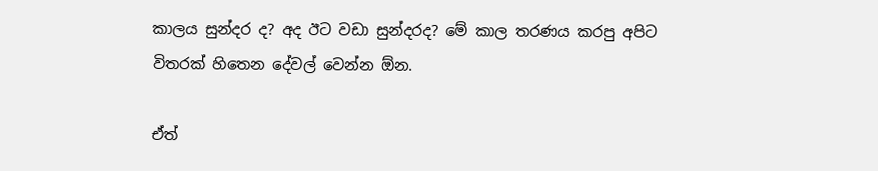කාලය සුන්දර ද? අද ඊට වඩා සුන්දරද? මේ කාල තරණය කරපු අපිට විතරක් හිතෙන දේවල් වෙන්න ඕන.

ඒත්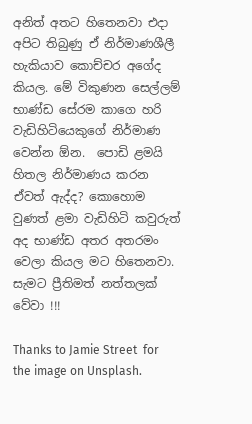අනිත් අතට හිතෙනවා එදා අපිට තිබුණු ඒ නිර්මාණශීලී හැකියාව කොච්චර අගේද කියල. මේ විකුණන සෙල්ලම් භාණ්ඩ සේරම කාගෙ හරි වැඩිහිටියෙකුගේ නිර්මාණ වෙන්න ඕන.  පොඩි ළමයි හිතල නිර්මාණය කරන ඒවත් ඇද්ද? කොහොම වුණත් ළමා වැඩිහිටි කවුරුත් අද භාණ්ඩ අතර අතරමං වෙලා කියල මට හිතෙනවා. සැමට ප්‍රීතිමත් නත්තලක් වේවා !!!

Thanks to Jamie Street  for the image on Unsplash.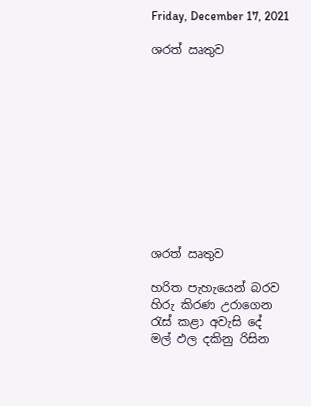Friday, December 17, 2021

ශරත් ඍතුව











ශරත් ඍතුව

හරිත පැහැයෙන් බරව
හිරු කිරණ උරාගෙන
රැස් කළා අවැසි දේ
මල් ඵල දකිනු රිසින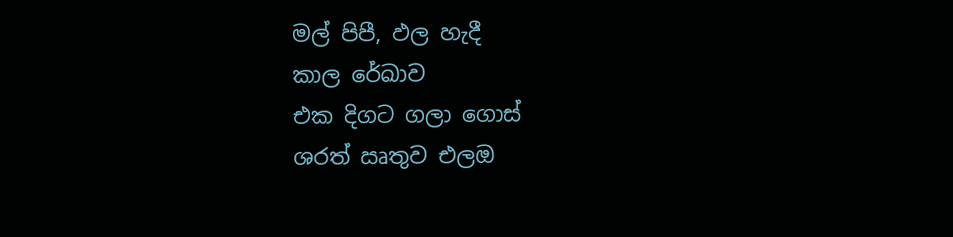මල් පිපී, ඵල හැදී
කාල රේඛාව
එක දිගට ගලා ගොස්
ශරත් ඍතුව එලඔ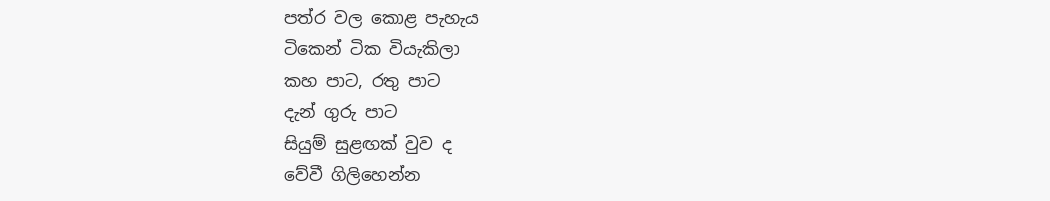පත්ර වල කොළ පැහැය
ටිකෙන් ටික වියැකිලා
කහ පාට, රතු පාට
දැන් ගුරු පාට
සියුම් සුළඟක් වුව ද
වේවී ගිලිහෙන්න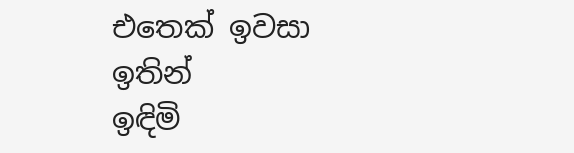එතෙක් ඉවසා ඉතින්
ඉඳිමි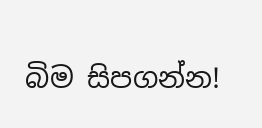බිම සිපගන්න!